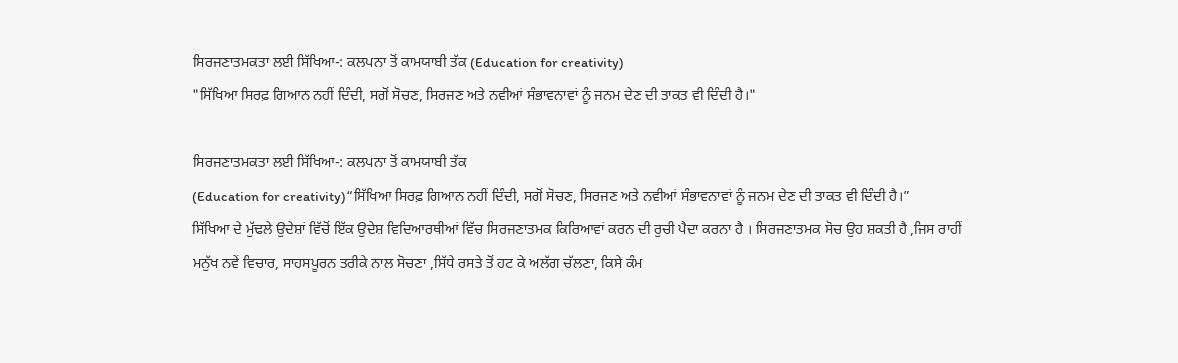ਸਿਰਜਣਾਤਮਕਤਾ ਲਈ ਸਿੱਖਿਆ-: ਕਲਪਨਾ ਤੋਂ ਕਾਮਯਾਬੀ ਤੱਕ (Education for creativity)
"ਸਿੱਖਿਆ ਸਿਰਫ਼ ਗਿਆਨ ਨਹੀਂ ਦਿੰਦੀ, ਸਗੋਂ ਸੋਚਣ, ਸਿਰਜਣ ਅਤੇ ਨਵੀਆਂ ਸੰਭਾਵਨਾਵਾਂ ਨੂੰ ਜਨਮ ਦੇਣ ਦੀ ਤਾਕਤ ਵੀ ਦਿੰਦੀ ਹੈ।"

ਸਿਰਜਣਾਤਮਕਤਾ ਲਈ ਸਿੱਖਿਆ-: ਕਲਪਨਾ ਤੋਂ ਕਾਮਯਾਬੀ ਤੱਕ
(Education for creativity)“ਸਿੱਖਿਆ ਸਿਰਫ਼ ਗਿਆਨ ਨਹੀਂ ਦਿੰਦੀ, ਸਗੋਂ ਸੋਚਣ, ਸਿਰਜਣ ਅਤੇ ਨਵੀਆਂ ਸੰਭਾਵਨਾਵਾਂ ਨੂੰ ਜਨਮ ਦੇਣ ਦੀ ਤਾਕਤ ਵੀ ਦਿੰਦੀ ਹੈ।”
ਸਿੱਖਿਆ ਦੇ ਮੁੱਢਲੇ ਉਦੇਸ਼ਾਂ ਵਿੱਚੋਂ ਇੱਕ ਉਦੇਸ਼ ਵਿਦਿਆਰਥੀਆਂ ਵਿੱਚ ਸਿਰਜਣਾਤਮਕ ਕਿਰਿਆਵਾਂ ਕਰਨ ਦੀ ਰੁਚੀ ਪੈਦਾ ਕਰਨਾ ਹੈ । ਸਿਰਜਣਾਤਮਕ ਸੋਚ ਉਹ ਸ਼ਕਤੀ ਹੈ ,ਜਿਸ ਰਾਹੀਂ ਮਨੁੱਖ ਨਵੇਂ ਵਿਚਾਰ, ਸਾਹਸਪੂਰਨ ਤਰੀਕੇ ਨਾਲ ਸੋਚਣਾ ,ਸਿੱਧੇ ਰਸਤੇ ਤੋਂ ਹਟ ਕੇ ਅਲੱਗ ਚੱਲਣਾ, ਕਿਸੇ ਕੰਮ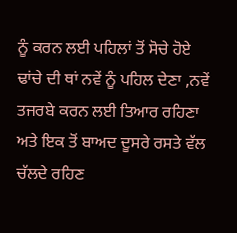ਨੂੰ ਕਰਨ ਲਈ ਪਹਿਲਾਂ ਤੋਂ ਸੋਚੇ ਹੋਏ ਢਾਂਚੇ ਦੀ ਥਾਂ ਨਵੇਂ ਨੂੰ ਪਹਿਲ ਦੇਣਾ ,ਨਵੇਂ ਤਜਰਬੇ ਕਰਨ ਲਈ ਤਿਆਰ ਰਹਿਣਾ ਅਤੇ ਇਕ ਤੋਂ ਬਾਅਦ ਦੂਸਰੇ ਰਸਤੇ ਵੱਲ ਚੱਲਦੇ ਰਹਿਣ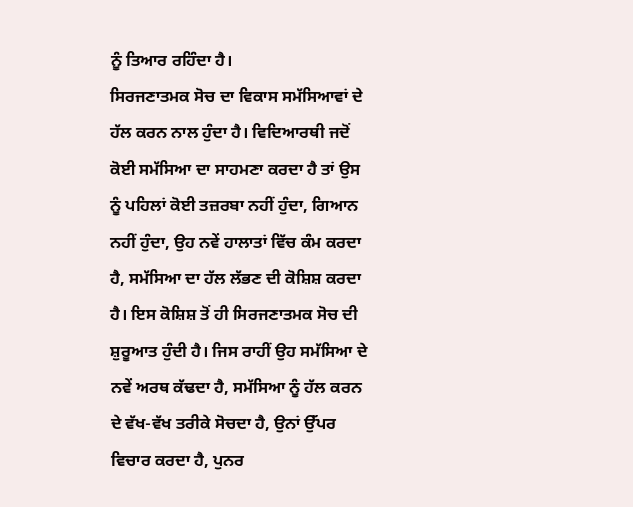ਨੂੰ ਤਿਆਰ ਰਹਿੰਦਾ ਹੈ।
ਸਿਰਜਣਾਤਮਕ ਸੋਚ ਦਾ ਵਿਕਾਸ ਸਮੱਸਿਆਵਾਂ ਦੇ ਹੱਲ ਕਰਨ ਨਾਲ ਹੁੰਦਾ ਹੈ। ਵਿਦਿਆਰਥੀ ਜਦੋਂ ਕੋਈ ਸਮੱਸਿਆ ਦਾ ਸਾਹਮਣਾ ਕਰਦਾ ਹੈ ਤਾਂ ਉਸ ਨੂੰ ਪਹਿਲਾਂ ਕੋਈ ਤਜ਼ਰਬਾ ਨਹੀਂ ਹੁੰਦਾ, ਗਿਆਨ ਨਹੀਂ ਹੁੰਦਾ, ਉਹ ਨਵੇਂ ਹਾਲਾਤਾਂ ਵਿੱਚ ਕੰਮ ਕਰਦਾ ਹੈ, ਸਮੱਸਿਆ ਦਾ ਹੱਲ ਲੱਭਣ ਦੀ ਕੋਸ਼ਿਸ਼ ਕਰਦਾ ਹੈ। ਇਸ ਕੋਸ਼ਿਸ਼ ਤੋਂ ਹੀ ਸਿਰਜਣਾਤਮਕ ਸੋਚ ਦੀ ਸ਼ੁਰੂਆਤ ਹੁੰਦੀ ਹੈ। ਜਿਸ ਰਾਹੀਂ ਉਹ ਸਮੱਸਿਆ ਦੇ ਨਵੇਂ ਅਰਥ ਕੱਢਦਾ ਹੈ, ਸਮੱਸਿਆ ਨੂੰ ਹੱਲ ਕਰਨ ਦੇ ਵੱਖ-ਵੱਖ ਤਰੀਕੇ ਸੋਚਦਾ ਹੈ, ਉਨਾਂ ਉੱਪਰ ਵਿਚਾਰ ਕਰਦਾ ਹੈ, ਪੁਨਰ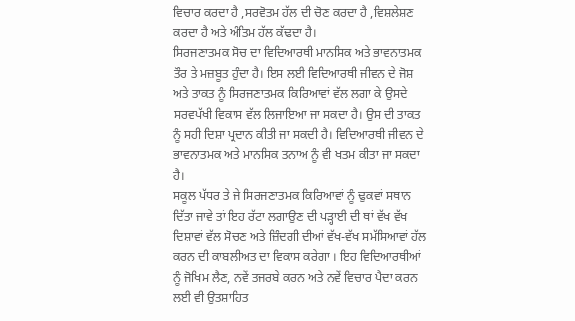ਵਿਚਾਰ ਕਰਦਾ ਹੈ ,ਸਰਵੋਤਮ ਹੱਲ ਦੀ ਚੋਣ ਕਰਦਾ ਹੈ ,ਵਿਸ਼ਲੇਸ਼ਣ ਕਰਦਾ ਹੈ ਅਤੇ ਅੰਤਿਮ ਹੱਲ ਕੱਢਦਾ ਹੈ।
ਸਿਰਜਣਾਤਮਕ ਸੋਚ ਦਾ ਵਿਦਿਆਰਥੀ ਮਾਨਸਿਕ ਅਤੇ ਭਾਵਨਾਤਮਕ ਤੌਰ ਤੇ ਮਜ਼ਬੂਤ ਹੁੰਦਾ ਹੈ। ਇਸ ਲਈ ਵਿਦਿਆਰਥੀ ਜੀਵਨ ਦੇ ਜੋਸ਼ ਅਤੇ ਤਾਕਤ ਨੂੰ ਸਿਰਜਣਾਤਮਕ ਕਿਰਿਆਵਾਂ ਵੱਲ ਲਗਾ ਕੇ ਉਸਦੇ ਸਰਵਪੱਖੀ ਵਿਕਾਸ ਵੱਲ ਲਿਜਾਇਆ ਜਾ ਸਕਦਾ ਹੈ। ਉਸ ਦੀ ਤਾਕਤ ਨੂੰ ਸਹੀ ਦਿਸ਼ਾ ਪ੍ਰਦਾਨ ਕੀਤੀ ਜਾ ਸਕਦੀ ਹੈ। ਵਿਦਿਆਰਥੀ ਜੀਵਨ ਦੇ ਭਾਵਨਾਤਮਕ ਅਤੇ ਮਾਨਸਿਕ ਤਨਾਅ ਨੂੰ ਵੀ ਖਤਮ ਕੀਤਾ ਜਾ ਸਕਦਾ ਹੈ।
ਸਕੂਲ ਪੱਧਰ ਤੇ ਜੇ ਸਿਰਜਣਾਤਮਕ ਕਿਰਿਆਵਾਂ ਨੂੰ ਢੁਕਵਾਂ ਸਥਾਨ ਦਿੱਤਾ ਜਾਵੇ ਤਾਂ ਇਹ ਰੱਟਾ ਲਗਾਉਣ ਦੀ ਪੜ੍ਹਾਈ ਦੀ ਥਾਂ ਵੱਖ ਵੱਖ ਦਿਸ਼ਾਵਾਂ ਵੱਲ ਸੋਚਣ ਅਤੇ ਜ਼ਿੰਦਗੀ ਦੀਆਂ ਵੱਖ-ਵੱਖ ਸਮੱਸਿਆਵਾਂ ਹੱਲ ਕਰਨ ਦੀ ਕਾਬਲੀਅਤ ਦਾ ਵਿਕਾਸ ਕਰੇਗਾ । ਇਹ ਵਿਦਿਆਰਥੀਆਂ ਨੂੰ ਜੋਖਿਮ ਲੈਣ, ਨਵੇਂ ਤਜਰਬੇ ਕਰਨ ਅਤੇ ਨਵੇਂ ਵਿਚਾਰ ਪੈਦਾ ਕਰਨ ਲਈ ਵੀ ਉਤਸ਼ਾਹਿਤ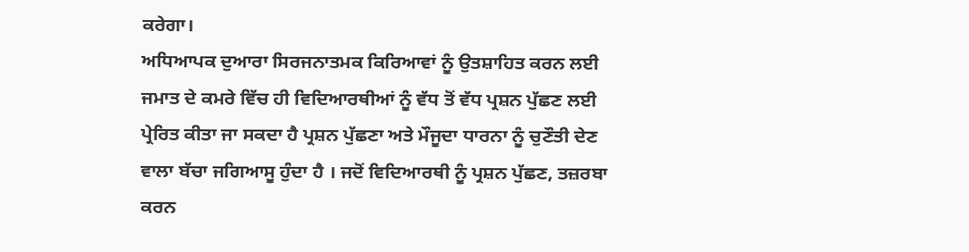ਕਰੇਗਾ।
ਅਧਿਆਪਕ ਦੁਆਰਾ ਸਿਰਜਨਾਤਮਕ ਕਿਰਿਆਵਾਂ ਨੂੰ ਉਤਸ਼ਾਹਿਤ ਕਰਨ ਲਈ ਜਮਾਤ ਦੇ ਕਮਰੇ ਵਿੱਚ ਹੀ ਵਿਦਿਆਰਥੀਆਂ ਨੂੰ ਵੱਧ ਤੋਂ ਵੱਧ ਪ੍ਰਸ਼ਨ ਪੁੱਛਣ ਲਈ ਪ੍ਰੇਰਿਤ ਕੀਤਾ ਜਾ ਸਕਦਾ ਹੈ ਪ੍ਰਸ਼ਨ ਪੁੱਛਣਾ ਅਤੇ ਮੌਜੂਦਾ ਧਾਰਨਾ ਨੂੰ ਚੁਣੌਤੀ ਦੇਣ ਵਾਲਾ ਬੱਚਾ ਜਗਿਆਸੂ ਹੁੰਦਾ ਹੈ । ਜਦੋਂ ਵਿਦਿਆਰਥੀ ਨੂੰ ਪ੍ਰਸ਼ਨ ਪੁੱਛਣ, ਤਜ਼ਰਬਾ ਕਰਨ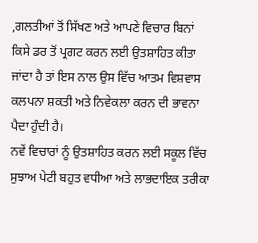,ਗਲਤੀਆਂ ਤੋਂ ਸਿੱਖਣ ਅਤੇ ਆਪਣੇ ਵਿਚਾਰ ਬਿਨਾਂ ਕਿਸੇ ਡਰ ਤੋਂ ਪ੍ਰਗਟ ਕਰਨ ਲਈ ਉਤਸ਼ਾਹਿਤ ਕੀਤਾ ਜਾਂਦਾ ਹੈ ਤਾਂ ਇਸ ਨਾਲ ਉਸ ਵਿੱਚ ਆਤਮ ਵਿਸ਼ਵਾਸ ਕਲਪਨਾ ਸ਼ਕਤੀ ਅਤੇ ਨਿਵੇਕਲਾ ਕਰਨ ਦੀ ਭਾਵਨਾ ਪੈਦਾ ਹੁੰਦੀ ਹੈ।
ਨਵੇਂ ਵਿਚਾਰਾਂ ਨੂੰ ਉਤਸ਼ਾਹਿਤ ਕਰਨ ਲਈ ਸਕੂਲ ਵਿੱਚ ਸੁਝਾਅ ਪੇਟੀ ਬਹੁਤ ਵਧੀਆ ਅਤੇ ਲਾਭਦਾਇਕ ਤਰੀਕਾ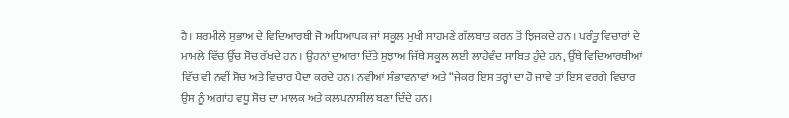ਹੈ। ਸ਼ਰਮੀਲੇ ਸੁਭਾਅ ਦੇ ਵਿਦਿਆਰਥੀ ਜੋ ਅਧਿਆਪਕ ਜਾਂ ਸਕੂਲ ਮੁਖੀ ਸਾਹਮਣੇ ਗੱਲਬਾਤ ਕਰਨ ਤੋਂ ਝਿਜਕਦੇ ਹਨ । ਪਰੰਤੂ ਵਿਚਾਰਾਂ ਦੇ ਮਾਮਲੇ ਵਿੱਚ ਉੱਚ ਸੋਚ ਰੱਖਦੇ ਹਨ । ਉਹਨਾਂ ਦੁਆਰਾ ਦਿੱਤੇ ਸੁਝਾਅ ਜਿੱਥੇ ਸਕੂਲ ਲਈ ਲਾਹੇਵੰਦ ਸਾਬਿਤ ਹੁੰਦੇ ਹਨ, ਉੱਥੇ ਵਿਦਿਆਰਥੀਆਂ ਵਿੱਚ ਵੀ ਨਵੀਂ ਸੋਚ ਅਤੇ ਵਿਚਾਰ ਪੈਦਾ ਕਰਦੇ ਹਨ। ਨਵੀਆਂ ਸੰਭਾਵਨਾਵਾਂ ਅਤੇ “ਜੇਕਰ ਇਸ ਤਰ੍ਹਾਂ ਦਾ ਹੋ ਜਾਵੇ ਤਾਂ ਇਸ ਵਰਗੇ ਵਿਚਾਰ ਉਸ ਨੂੰ ਅਗਾਂਹ ਵਧੂ ਸੋਚ ਦਾ ਮਾਲਕ ਅਤੇ ਕਲਪਨਾਸ਼ੀਲ ਬਣਾ ਦਿੰਦੇ ਹਨ।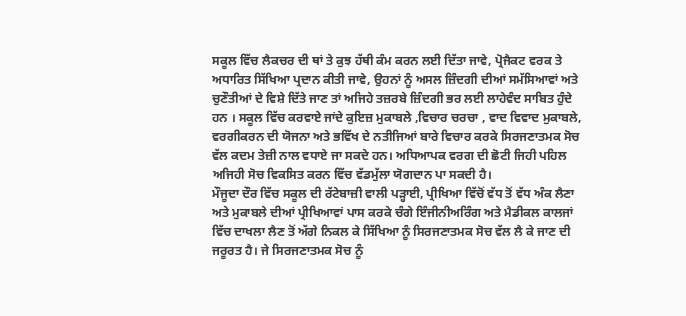ਸਕੂਲ ਵਿੱਚ ਲੈਕਚਰ ਦੀ ਥਾਂ ਤੇ ਕੁਝ ਹੱਥੀ ਕੰਮ ਕਰਨ ਲਈ ਦਿੱਤਾ ਜਾਵੇ, ਪ੍ਰੋਜੈਕਟ ਵਰਕ ਤੇ ਅਧਾਰਿਤ ਸਿੱਖਿਆ ਪ੍ਰਦਾਨ ਕੀਤੀ ਜਾਵੇ, ਉਹਨਾਂ ਨੂੰ ਅਸਲ ਜ਼ਿੰਦਗੀ ਦੀਆਂ ਸਮੱਸਿਆਵਾਂ ਅਤੇ ਚੁਣੌਤੀਆਂ ਦੇ ਵਿਸ਼ੇ ਦਿੱਤੇ ਜਾਣ ਤਾਂ ਅਜਿਹੇ ਤਜ਼ਰਬੇ ਜ਼ਿੰਦਗੀ ਭਰ ਲਈ ਲਾਹੇਵੰਦ ਸਾਬਿਤ ਹੁੰਦੇ ਹਨ । ਸਕੂਲ ਵਿੱਚ ਕਰਵਾਏ ਜਾਂਦੇ ਕੁਇਜ਼ ਮੁਕਾਬਲੇ ,ਵਿਚਾਰ ਚਰਚਾ , ਵਾਦ ਵਿਵਾਦ ਮੁਕਾਬਲੇ, ਵਰਗੀਕਰਨ ਦੀ ਯੋਜਨਾ ਅਤੇ ਭਵਿੱਖ ਦੇ ਨਤੀਜਿਆਂ ਬਾਰੇ ਵਿਚਾਰ ਕਰਕੇ ਸਿਰਜਣਾਤਮਕ ਸੋਚ ਵੱਲ ਕਦਮ ਤੇਜ਼ੀ ਨਾਲ ਵਧਾਏ ਜਾ ਸਕਦੇ ਹਨ। ਅਧਿਆਪਕ ਵਰਗ ਦੀ ਛੋਟੀ ਜਿਹੀ ਪਹਿਲ ਅਜਿਹੀ ਸੋਚ ਵਿਕਸਿਤ ਕਰਨ ਵਿੱਚ ਵੱਡਮੁੱਲਾ ਯੋਗਦਾਨ ਪਾ ਸਕਦੀ ਹੈ।
ਮੌਜੂਦਾ ਦੌਰ ਵਿੱਚ ਸਕੂਲ ਦੀ ਰੱਟੇਬਾਜ਼ੀ ਵਾਲੀ ਪੜ੍ਹਾਈ, ਪ੍ਰੀਖਿਆ ਵਿੱਚੋਂ ਵੱਧ ਤੋਂ ਵੱਧ ਅੰਕ ਲੈਣਾ ਅਤੇ ਮੁਕਾਬਲੇ ਦੀਆਂ ਪ੍ਰੀਖਿਆਵਾਂ ਪਾਸ ਕਰਕੇ ਚੰਗੇ ਇੰਜੀਨੀਅਰਿੰਗ ਅਤੇ ਮੈਡੀਕਲ ਕਾਲਜਾਂ ਵਿੱਚ ਦਾਖਲਾ ਲੈਣ ਤੋਂ ਅੱਗੇ ਨਿਕਲ ਕੇ ਸਿੱਖਿਆ ਨੂੰ ਸਿਰਜਣਾਤਮਕ ਸੋਚ ਵੱਲ ਲੈ ਕੇ ਜਾਣ ਦੀ ਜਰੂਰਤ ਹੈ। ਜੇ ਸਿਰਜਣਾਤਮਕ ਸੋਚ ਨੂੰ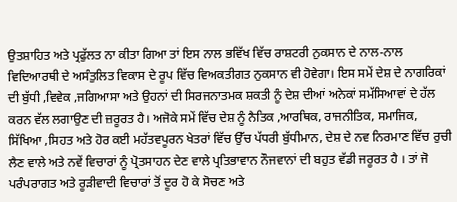ਉਤਸ਼ਾਹਿਤ ਅਤੇ ਪ੍ਰਫੁੱਲਤ ਨਾ ਕੀਤਾ ਗਿਆ ਤਾਂ ਇਸ ਨਾਲ ਭਵਿੱਖ ਵਿੱਚ ਰਾਸ਼ਟਰੀ ਨੁਕਸਾਨ ਦੇ ਨਾਲ-ਨਾਲ ਵਿਦਿਆਰਥੀ ਦੇ ਅਸੰਤੁਲਿਤ ਵਿਕਾਸ ਦੇ ਰੂਪ ਵਿੱਚ ਵਿਅਕਤੀਗਤ ਨੁਕਸਾਨ ਵੀ ਹੋਵੇਗਾ। ਇਸ ਸਮੇਂ ਦੇਸ਼ ਦੇ ਨਾਗਰਿਕਾਂ ਦੀ ਬੁੱਧੀ ,ਵਿਵੇਕ ,ਜਗਿਆਸਾ ਅਤੇ ਉਹਨਾਂ ਦੀ ਸਿਰਜਨਾਤਮਕ ਸ਼ਕਤੀ ਨੂੰ ਦੇਸ਼ ਦੀਆਂ ਅਨੇਕਾਂ ਸਮੱਸਿਆਵਾਂ ਦੇ ਹੱਲ ਕਰਨ ਵੱਲ ਲਗਾਉਣ ਦੀ ਜ਼ਰੂਰਤ ਹੈ। ਅਜੋਕੇ ਸਮੇਂ ਵਿੱਚ ਦੇਸ਼ ਨੂੰ ਨੈਤਿਕ ,ਆਰਥਿਕ, ਰਾਜਨੀਤਿਕ, ਸਮਾਜਿਕ, ਸਿੱਖਿਆ ,ਸਿਹਤ ਅਤੇ ਹੋਰ ਕਈ ਮਹੱਤਵਪੂਰਨ ਖੇਤਰਾਂ ਵਿੱਚ ਉੱਚ ਪੱਧਰੀ ਬੁੱਧੀਮਾਨ, ਦੇਸ਼ ਦੇ ਨਵ ਨਿਰਮਾਣ ਵਿੱਚ ਰੁਚੀ ਲੈਣ ਵਾਲੇ ਅਤੇ ਨਵੇਂ ਵਿਚਾਰਾਂ ਨੂੰ ਪ੍ਰੋਤਸਾਹਨ ਦੇਣ ਵਾਲੇ ਪ੍ਰਤਿਭਾਵਾਨ ਨੌਜਵਾਨਾਂ ਦੀ ਬਹੁਤ ਵੱਡੀ ਜਰੂਰਤ ਹੈ । ਤਾਂ ਜੋ ਪਰੰਪਰਾਗਤ ਅਤੇ ਰੂੜੀਵਾਦੀ ਵਿਚਾਰਾਂ ਤੋਂ ਦੂਰ ਹੋ ਕੇ ਸੋਚਣ ਅਤੇ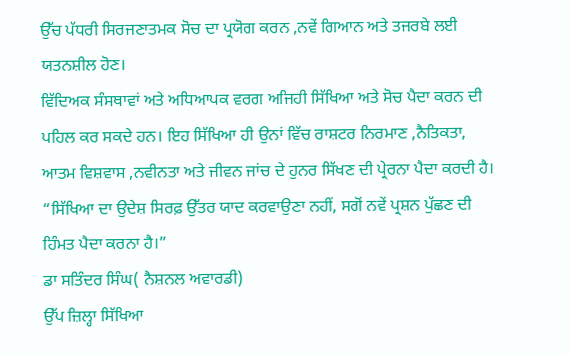ਉੱਚ ਪੱਧਰੀ ਸਿਰਜਣਾਤਮਕ ਸੋਚ ਦਾ ਪ੍ਰਯੋਗ ਕਰਨ ,ਨਵੇਂ ਗਿਆਨ ਅਤੇ ਤਜਰਬੇ ਲਈ ਯਤਨਸ਼ੀਲ ਹੋਣ।
ਵਿੱਦਿਅਕ ਸੰਸਥਾਵਾਂ ਅਤੇ ਅਧਿਆਪਕ ਵਰਗ ਅਜਿਹੀ ਸਿੱਖਿਆ ਅਤੇ ਸੋਚ ਪੈਦਾ ਕਰਨ ਦੀ ਪਹਿਲ ਕਰ ਸਕਦੇ ਹਨ। ਇਹ ਸਿੱਖਿਆ ਹੀ ਉਨਾਂ ਵਿੱਚ ਰਾਸ਼ਟਰ ਨਿਰਮਾਣ ,ਨੈਤਿਕਤਾ, ਆਤਮ ਵਿਸ਼ਵਾਸ ,ਨਵੀਨਤਾ ਅਤੇ ਜੀਵਨ ਜਾਂਚ ਦੇ ਹੁਨਰ ਸਿੱਖਣ ਦੀ ਪ੍ਰੇਰਨਾ ਪੈਦਾ ਕਰਦੀ ਹੈ।
“ਸਿੱਖਿਆ ਦਾ ਉਦੇਸ਼ ਸਿਰਫ਼ ਉੱਤਰ ਯਾਦ ਕਰਵਾਉਣਾ ਨਹੀਂ, ਸਗੋਂ ਨਵੇਂ ਪ੍ਰਸ਼ਨ ਪੁੱਛਣ ਦੀ ਹਿੰਮਤ ਪੈਦਾ ਕਰਨਾ ਹੈ।”
ਡਾ ਸਤਿੰਦਰ ਸਿੰਘ( ਨੈਸ਼ਨਲ ਅਵਾਰਡੀ)
ਉੱਪ ਜ਼ਿਲ੍ਹਾ ਸਿੱਖਿਆ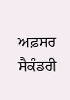ਅਫ਼ਸਰ ਸੈਕੰਡਰੀ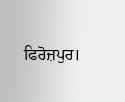ਫਿਰੋਜ਼ਪੁਰ।